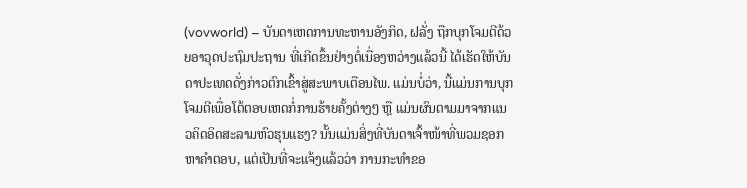(vovworld) – ບັນດາເຫດການທະຫານອັງກິດ, ຝລັ່ງ ຖືກບຸກໂຈມຕີດ້ວຍອາວຸດປະຖົມປະຖານ ທີ່ເກີດຂຶ້ນຢ່າງຕໍ່ເນື່ອງຫວ່າງແລ້ວນີ້ ໄດ້ເຮັດໃຫ້ບັນດາປະເທດດັ່ງກ່າວຕົກເຂົ້າສູ່ສະພາບເຕືອນໄພ. ແມ່ນບໍ່ວ່າ, ນີ້ແມ່ນການບຸກໂຈມຕີເພື່ອໂຕ້ຕອບເຫດກໍ່ການຮ້າຍຄັ້ງຕ່າງໆ ຫຼື ແມ່ນຜົນຕາມມາຈາກແນວຄິດອິດສະລາມຫົວຮຸນແຮງ? ນັ້ນແມ່ນສິ່ງທີ່ບັນດາເຈົ້າໜ້າທີ່ພວມຊອກຫາຄຳຕອບ, ແຕ່ເປັນທີ່ຈະແຈ້ງແລ້ວວ່າ ການກະທຳຂອ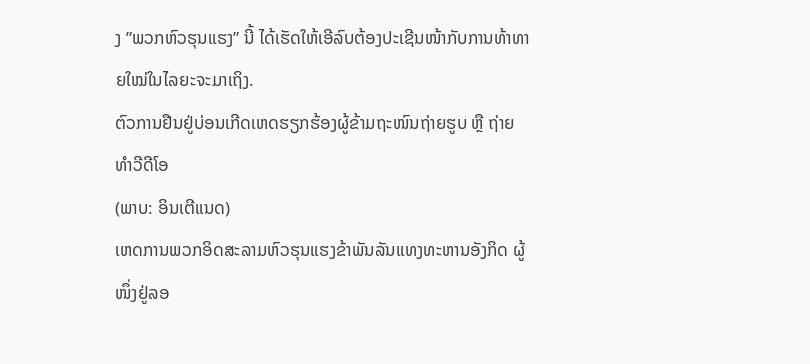ງ ”ພວກຫົວຮຸນແຮງ” ນີ້ ໄດ້ເຮັດໃຫ້ເອີລົບຕ້ອງປະເຊີນໜ້າກັບການທ້າທາຍໃໝ່ໃນໄລຍະຈະມາເຖິງ.
ຕົວການຢືນຢູ່ບ່ອນເກີດເຫດຮຽກຮ້ອງຜູ້ຂ້າມຖະໜົນຖ່າຍຮູບ ຫຼື ຖ່າຍທຳວີດີໂອ
(ພາບ: ອິນເຕີແນດ)
ເຫດການພວກອິດສະລາມຫົວຮຸນແຮງຂ້າພັນລັນແທງທະຫານອັງກິດ ຜູ້ໜຶ່ງຢູ່ລອ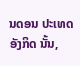ນດອນ ປະເທດອັງກິດ ນັ້ນ,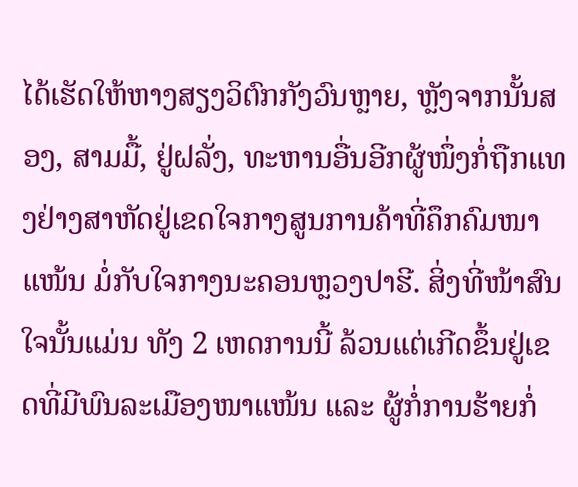ໄດ້ເຮັດໃຫ້ຫາງສຽງວິຕົກກັງວົນຫຼາຍ, ຫຼັງຈາກນັ້ນສອງ, ສາມມື້, ຢູ່ຝລັ່ງ, ທະຫານອື່ນອີກຜູ້ໜຶ່ງກໍ່ຖືກແທງຢ່າງສາຫັດຢູ່ເຂດໃຈກາງສູນການຄ້າທີ່ຄຶກຄົມໜາແໜ້ນ ມໍ່ກັບໃຈກາງນະຄອນຫຼວງປາຮີ. ສິ່ງທີ່ໜ້າສົນໃຈນັ້ນແມ່ນ ທັງ 2 ເຫດການນີ້ ລ້ວນແຕ່ເກີດຂຶ້ນຢູ່ເຂດທີ່ມີພົນລະເມືອງໜາແໜ້ນ ແລະ ຜູ້ກໍ່ການຮ້າຍກໍ່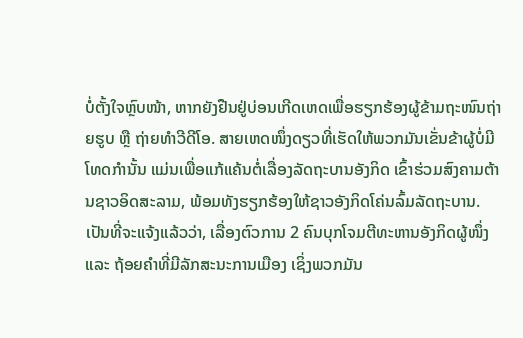ບໍ່ຕັ້ງໃຈຫຼົບໜ້າ, ຫາກຍັງຢືນຢູ່ບ່ອນເກີດເຫດເພື່ອຮຽກຮ້ອງຜູ້ຂ້າມຖະໜົນຖ່າຍຮູບ ຫຼື ຖ່າຍທຳວີດີໂອ. ສາຍເຫດໜຶ່ງດຽວທີ່ເຮັດໃຫ້ພວກມັນເຂັ່ນຂ້າຜູ້ບໍ່ມີໂທດກຳນັ້ນ ແມ່ນເພື່ອແກ້ແຄ້ນຕໍ່ເລື່ອງລັດຖະບານອັງກິດ ເຂົ້າຮ່ວມສົງຄາມຕ້ານຊາວອິດສະລາມ, ພ້ອມທັງຮຽກຮ້ອງໃຫ້ຊາວອັງກິດໂຄ່ນລົ້ມລັດຖະບານ. ເປັນທີ່ຈະແຈ້ງແລ້ວວ່າ, ເລື່ອງຕົວການ 2 ຄົນບຸກໂຈມຕີທະຫານອັງກິດຜູ້ໜຶ່ງ ແລະ ຖ້ອຍຄຳທີ່ມີລັກສະນະການເມືອງ ເຊິ່ງພວກມັນ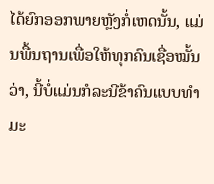ໄດ້ຍົກອອກພາຍຫຼັງກໍ່ເຫດນັ້ນ, ແມ່ນພື້ນຖານເພື່ອໃຫ້ທຸກຄົນເຊື່ອໝັ້ນວ່າ, ນີ້ບໍ່ແມ່ນກໍລະນີຂ້າຄົນແບບທຳມະ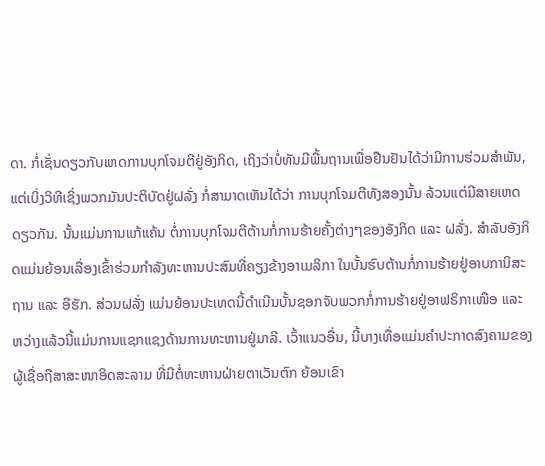ດາ. ກໍ່ເຊັ່ນດຽວກັບເຫດການບຸກໂຈມຕີຢູ່ອັງກິດ, ເຖິງວ່າບໍ່ທັນມີພື້ນຖານເພື່ອຢືນຢັນໄດ້ວ່າມີການຮ່ວມສຳພັນ, ແຕ່ເບິ່ງວິທີເຊິ່ງພວກມັນປະຕິບັດຢູ່ຝລັ່ງ ກໍ່ສາມາດເຫັນໄດ້ວ່າ ການບຸກໂຈມຕີທັງສອງນັ້ນ ລ້ວນແຕ່ມີສາຍເຫດດຽວກັນ. ນັ້ນແມ່ນການແກ້ແຄ້ນ ຕໍ່ການບຸກໂຈມຕີຕ້ານກໍ່ການຮ້າຍຄັ້ງຕ່າງໆຂອງອັງກິດ ແລະ ຝລັ່ງ. ສຳລັບອັງກິດແມ່ນຍ້ອນເລື່ອງເຂົ້າຮ່ວມກຳລັງທະຫານປະສົມທີ່ຄຽງຂ້າງອາເມລິກາ ໃນບັ້ນຮົບຕ້ານກໍ່ການຮ້າຍຢູ່ອາບການິສະຖານ ແລະ ອີຮັກ. ສ່ວນຝລັ່ງ ແມ່ນຍ້ອນປະເທດນີ້ດຳເນີນບັ້ນຊອກຈັບພວກກໍ່ການຮ້າຍຢູ່ອາຟຣິກາເໜືອ ແລະ ຫວ່າງແລ້ວນີ້ແມ່ນການແຊກແຊງດ້ານການທະຫານຢູ່ມາລີ. ເວົ້າແນວອື່ນ, ນີ້ບາງເທື່ອແມ່ນຄຳປະກາດສົງຄາມຂອງຜູ້ເຊື່ອຖືສາສະໜາອິດສະລາມ ທີ່ມີຕໍ່ທະຫານຝ່າຍຕາເວັນຕົກ ຍ້ອນເຂົາ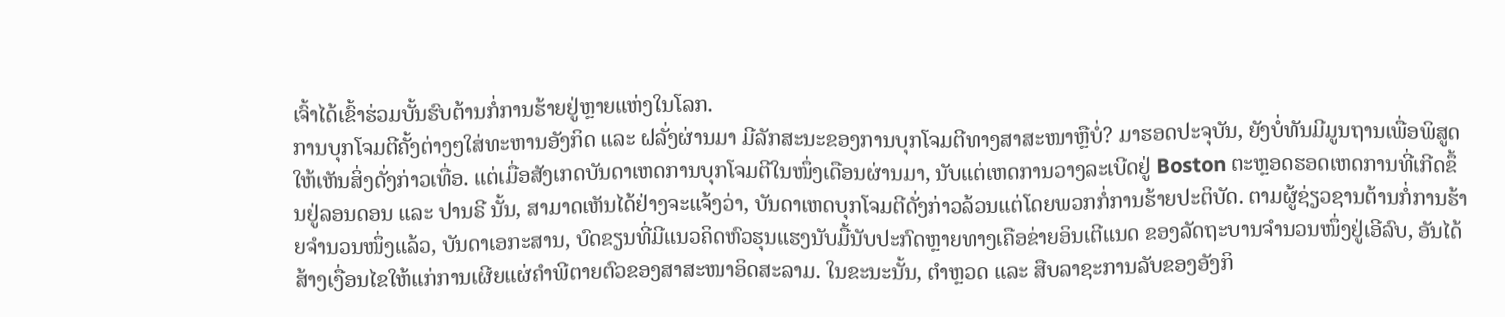ເຈົ້າໄດ້ເຂົ້າຮ່ວມບັ້ນຮົບຕ້ານກໍ່ການຮ້າຍຢູ່ຫຼາຍແຫ່ງໃນໂລກ.
ການບຸກໂຈມຕີຄັ້ງຕ່າງໆໃສ່ທະຫານອັງກິດ ແລະ ຝລັ່ງຜ່ານມາ ມີລັກສະນະຂອງການບຸກໂຈມຕີທາງສາສະໜາຫຼືບໍ່? ມາຮອດປະຈຸບັນ, ຍັງບໍ່ທັນມີມູນຖານເພື່ອພິສູດໃຫ້ເຫັນສິ່ງດັ່ງກ່າວເທື່ອ. ແຕ່ເມື່ອສັງເກດບັນດາເຫດການບຸກໂຈມຕີໃນໜຶ່ງເດືອນຜ່ານມາ, ນັບແຕ່ເຫດການວາງລະເບີດຢູ່ Boston ຕະຫຼອດຮອດເຫດການທີ່ເກີດຂຶ້ນຢູ່ລອນດອນ ແລະ ປານຣີ ນັ້ນ, ສາມາດເຫັນໄດ້ຢ່າງຈະແຈ້ງວ່າ, ບັນດາເຫດບຸກໂຈມຕີດັ່ງກ່າວລ້ວນແຕ່ໂດຍພວກກໍ່ການຮ້າຍປະຕິບັດ. ຕາມຜູ້ຊ່ຽວຊານຕ້ານກໍ່ການຮ້າຍຈຳນວນໜຶ່ງແລ້ວ, ບັນດາເອກະສານ, ບົດຂຽນທີ່ມີແນວຄິດຫົວຮຸນແຮງນັບມື້ນັບປະກົດຫຼາຍທາງເຄືອຂ່າຍອິນເຕີແນດ ຂອງລັດຖະບານຈຳນວນໜຶ່ງຢູ່ເອີລົບ, ອັນໄດ້ສ້າງເງື່ອນໄຂໃຫ້ແກ່ການເຜີຍແຜ່ຄຳພີຕາຍຕົວຂອງສາສະໜາອິດສະລາມ. ໃນຂະນະນັ້ນ, ຕຳຫຼວດ ແລະ ສືບລາຊະການລັບຂອງອັງກິ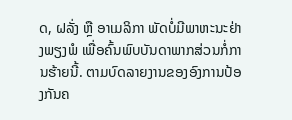ດ, ຝລັ່ງ ຫຼື ອາເມລິກາ ພັດບໍ່ມີພາຫະນະຢ່າງພຽງພໍ ເພື່ອຄົ້ນພົບບັນດາພາກສ່ວນກໍ່ການຮ້າຍນີ້. ຕາມບົດລາຍງານຂອງອົງການປ້ອງກັນຄ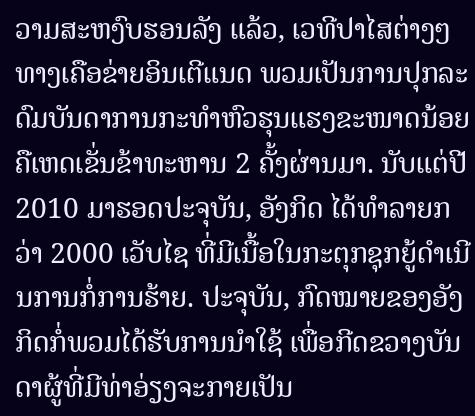ວາມສະຫງົບຮອນລັງ ແລ້ວ, ເວທີປາໄສຕ່າງໆທາງເຄືອຂ່າຍອິນເຕີແນດ ພວມເປັນການປຸກລະດົມບັນດາການກະທຳຫົວຮຸນແຮງຂະໜາດນ້ອຍ ຄືເຫດເຂັ່ນຂ້າທະຫານ 2 ຄັ້ງຜ່ານມາ. ນັບແຕ່ປີ 2010 ມາຮອດປະຈຸບັນ, ອັງກິດ ໄດ້ທຳລາຍກວ່າ 2000 ເວັບໄຊ ທີ່ມີເນື້ອໃນກະຕຸກຊຸກຍູ້ດຳເນີນການກໍ່ການຮ້າຍ. ປະຈຸບັນ, ກົດໝາຍຂອງອັງກິດກໍ່ພວມໄດ້ຮັບການນຳໃຊ້ ເພື່ອກີດຂວາງບັນດາຜູ້ທີ່ມີທ່າອ່ຽງຈະກາຍເປັນ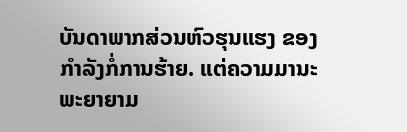ບັນດາພາກສ່ວນຫົວຮຸນແຮງ ຂອງກຳລັງກໍ່ການຮ້າຍ. ແຕ່ຄວາມມານະພະຍາຍາມ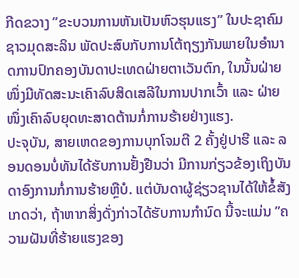ກີດຂວາງ ”ຂະບວນການຫັນເປັນຫົວຮຸນແຮງ” ໃນປະຊາຄົມຊາວມຸດສະລິນ ພັດປະສົບກັບການໂຕ້ຖຽງກັນພາຍໃນອຳນາດການປົກຄອງບັນດາປະເທດຝ່າຍຕາເວັນຕົກ, ໃນນັ້ນຝ່າຍໜຶ່ງມີທັດສະນະເຄົາລົບສິດເສລີໃນການປາກເວົ້າ ແລະ ຝ່າຍໜຶ່ງເຄົາລົບຍຸດທະສາດຕ້ານກໍ່ການຮ້າຍຢ່າງແຮງ.
ປະຈຸບັນ, ສາຍເຫດຂອງການບຸກໂຈມຕີ 2 ຄັ້ງຢູ່ປາຮີ ແລະ ລອນດອນບໍ່ທັນໄດ້ຮັບການຢັ້ງຢືນວ່າ ມີການກ່ຽວຂ້ອງເຖິງບັນດາອົງການກໍ່ການຮ້າຍຫຼືບໍ. ແຕ່ບັນດາຜູ້ຊ່ຽວຊານໄດ້ໃຫ້ຂໍ້ສັງເກດວ່າ, ຖ້າຫາກສິ່ງດັ່ງກ່າວໄດ້ຮັບການກຳນົດ ນີ້ຈະແມ່ນ ”ຄວາມຝັນທີ່ຮ້າຍແຮງຂອງ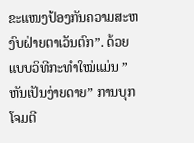ຂະແໜງປ້ອງກັນຄວາມສະຫງົບຝ່າຍຕາເວັນຕົກ”. ດ້ວຍແບບວິທີກະທຳໃໝ່ແມ່ນ ”ຫັນເປັນງ່າຍດາຍ” ການບຸກໂຈມຕີ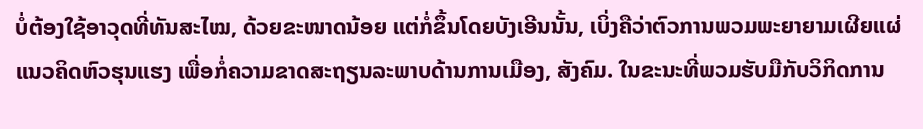ບໍ່ຕ້ອງໃຊ້ອາວຸດທີ່ທັນສະໄໝ, ດ້ວຍຂະໜາດນ້ອຍ ແຕ່ກໍ່ຂຶ້ນໂດຍບັງເອີນນັ້ນ, ເບິ່ງຄືວ່າຕົວການພວມພະຍາຍາມເຜີຍແຜ່ແນວຄິດຫົວຮຸນແຮງ ເພື່ອກໍ່ຄວາມຂາດສະຖຽນລະພາບດ້ານການເມືອງ, ສັງຄົມ. ໃນຂະນະທີ່ພວມຮັບມືກັບວິກິດການ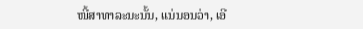ໜີ້ສາທາລະນະນັ້ນ, ແນ່ນອນວ່າ, ເອີ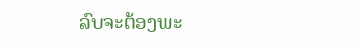ລົບຈະຕ້ອງພະ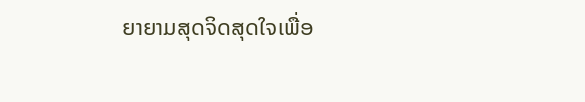ຍາຍາມສຸດຈິດສຸດໃຈເພື່ອ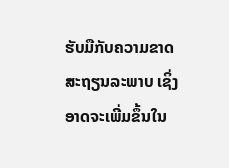ຮັບມືກັບຄວາມຂາດສະຖຽນລະພາບ ເຊິ່ງອາດຈະເພີ່ມຂຶ້ນໃນ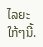ໄລຍະໃກ້ໆນີ້.